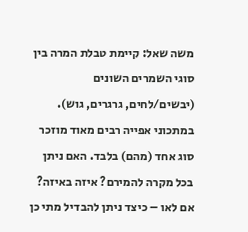משה שאל: קיימת טבלת המרה בין סוגי השמרים השונים (יבשים/לחים, גרגרים, גוש). במתכוני אפייה רבים מאוד מוזכר סוג אחד (מהם) בלבד. האם ניתן בכל מקרה להמירם? איזה באיזה? אם לאו – כיצד ניתן להבדיל מתי כן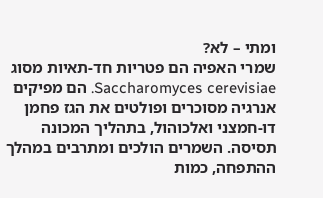ומתי – לא?
שמרי האפיה הם פטריות חד-תאיות מסוג Saccharomyces cerevisiae. הם מפיקים אנרגיה מסוכרים ופולטים את הגז פחמן דו-חמצני ואלכוהול, בתהליך המכונה תסיסה. השמרים הולכים ומתרבים במהלך ההתפחה, כמות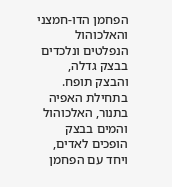הפחמן הדו-חמצני והאלכוהול הנפלטים ונלכדים בבצק גדלה, והבצק תופח. בתחילת האפיה בתנור, האלכוהול והמים בבצק הופכים לאדים, ויחד עם הפחמן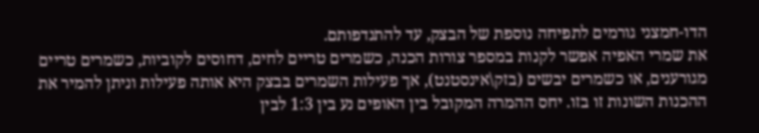הדו-חמצני גורמים לתפיחה נוספת של הבצק, עד להתנדפותם.
את שמרי האפיה אפשר לקנות במספר צורות הכנה, כשמרים טריים לחים, דחוסים לקוביות, כשמרים טריים מגורענים, או כשמרים יבשים (בזק\אינסטנט), אך פעילות השמרים בבצק היא אותה פעילות וניתן להמיר את ההכנות השונות זו בזו. יחס ההמרה המקובל בין האופים נע בין 1:3 לבין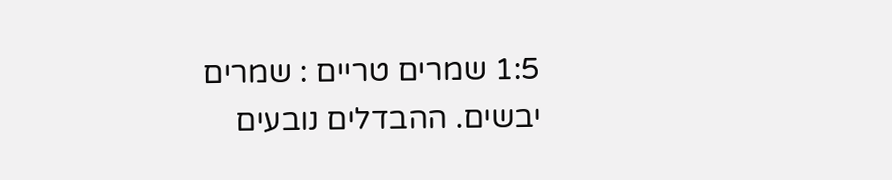1:5 שמרים טריים : שמרים יבשים. ההבדלים נובעים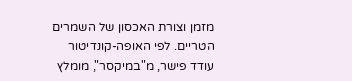מזמן וצורת האכסון של השמרים הטריים. לפי האופה-קונדיטור עודד פישר, מ"במיקסר", מומלץ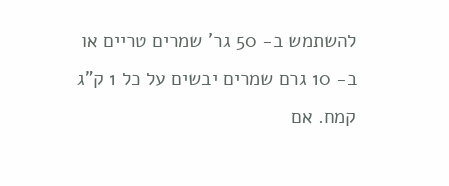להשתמש ב- 50 גר' שמרים טריים או ב- 10 גרם שמרים יבשים על כל 1 ק"ג קמח. אם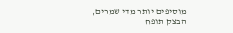מוסיפים יותר מדי שמרים, הבצק תופח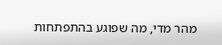מהר מדי, מה שפוגע בהתפתחות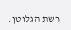רשת הגלוטן.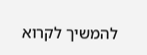להמשיך לקרוא